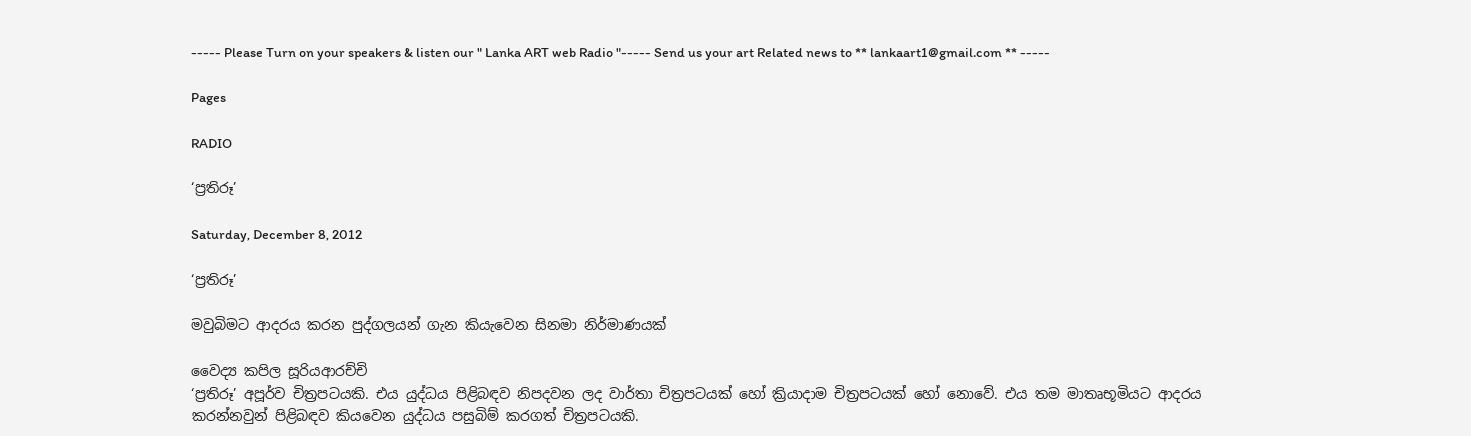----- Please Turn on your speakers & listen our " Lanka ART web Radio "----- Send us your art Related news to ** lankaart1@gmail.com ** -----

Pages

RADIO

‘ප්‍රතිරූ’

Saturday, December 8, 2012

‘ප්‍රතිරූ’

මවුබිමට ආදරය කරන පුද්ගලයන් ගැන කියැවෙන සිනමා නිර්මාණයක්

වෛද්‍ය කපිල සූරියආරච්චි
‘ප්‍රතිරූ’ අපූර්ව චිත්‍රපටයකි. එය යුද්ධය පිළිබඳව නිපදවන ලද වාර්තා චිත්‍රපටයක් හෝ ක්‍රියාදාම චිත්‍රපටයක් හෝ නොවේ. එය තම මාතෘභූමියට ආදරය කරන්නවුන් පිළිබඳව කියවෙන යුද්ධය පසුබිම් කරගත් චිත්‍රපටයකි.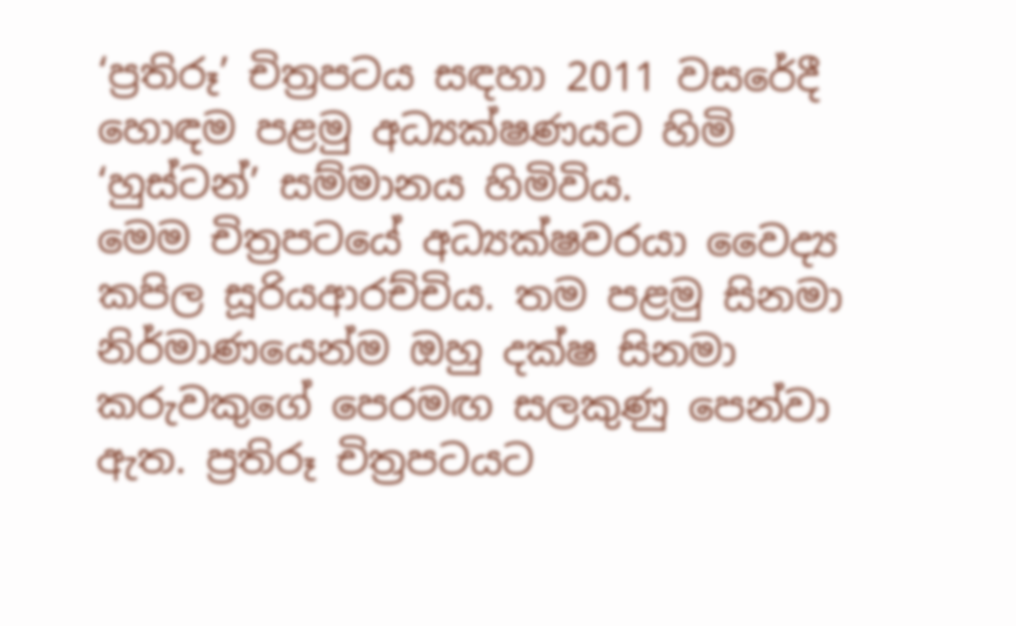‘ප්‍රතිරූ’ චිත්‍රපටය සඳහා 2011 වසරේදී හොඳම පළමු අධ්‍යක්ෂණයට හිමි ‘හුස්ටන්’ සම්මානය හිමිවිය.
මෙම චිත්‍රපටයේ අධ්‍යක්ෂවරයා වෛද්‍ය කපිල සූරියආරච්චිය. තම පළමු සිනමා නිර්මාණයෙන්ම ඔහු දක්ෂ සිනමා කරුවකුගේ පෙරමඟ සලකුණු පෙන්වා ඇත. ප්‍රතිරූ චිත්‍රපටයට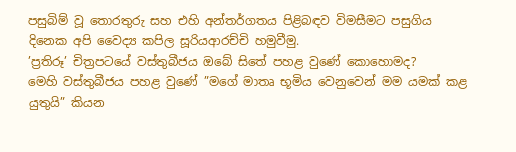පසුබිම් වූ තොරතුරු සහ එහි අන්තර්ගතය පිළිබඳව විමසීමට පසුගිය දිනෙක අපි වෛද්‍ය කපිල සූරියආරච්චි හමුවීමු.
’ප්‍රතිරූ’ චිත්‍රපටයේ වස්තුබීජය ඔබේ සිතේ පහළ වුණේ කොහොමද?
මෙහි වස්තුබීජය පහළ වුණේ ”මගේ මාතෘ භූමිය වෙනුවෙන් මම යමක් කළ යුතුයි” කියන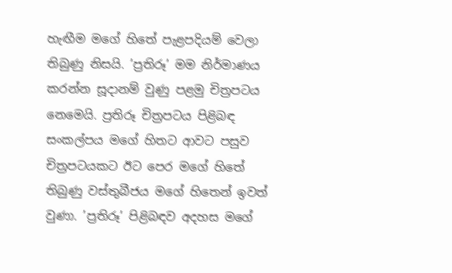හැඟීම මගේ හිතේ පැළපදියම් වෙලා තිබුණු නිසයි. ’ප්‍රතිරූ’ මම නිර්මාණය කරන්න සූදානම් වුණු පළමු චිත්‍රපටය නෙමෙයි. ප්‍රතිරූ චිත්‍රපටය පිළිබඳ සංකල්පය මගේ හිතට ආවට පසුව චිත්‍රපටයකට ඊට පෙර මගේ හිතේ තිබුණු වස්තුබීජය මගේ හිතෙන් ඉවත් වුණා. ’ප්‍රතිරූ’ පිළිබඳව අදහස මගේ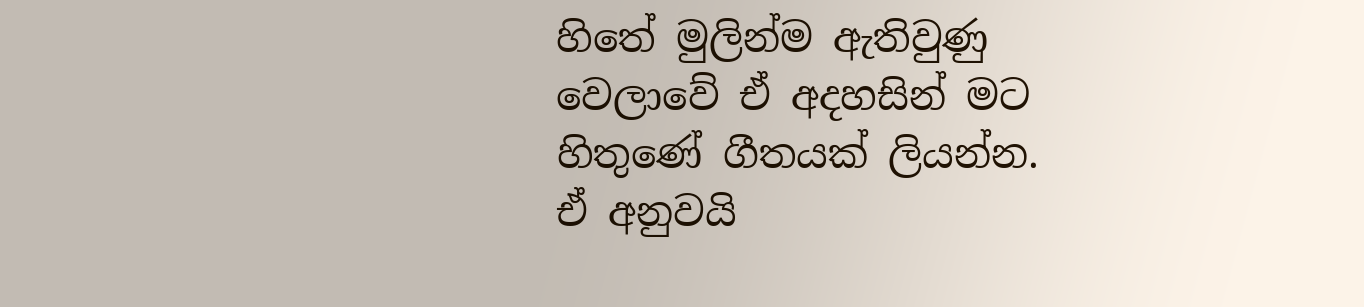හිතේ මුලින්ම ඇතිවුණු වෙලාවේ ඒ අදහසින් මට හිතුණේ ගීතයක් ලියන්න.
ඒ අනුවයි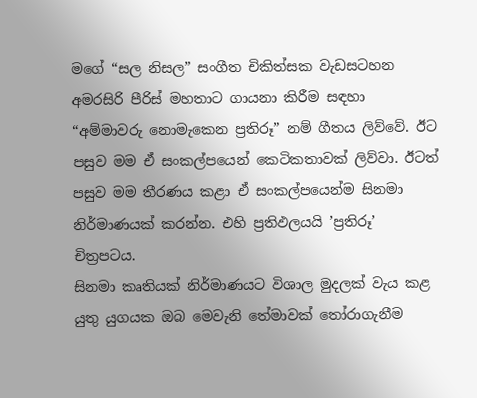මගේ “සල නිසල” සංගීත චිකිත්සක වැඩසටහන අමරසිරි පීරිස් මහතාට ගායනා කිරීම සඳහා “අම්මාවරු නොමැකෙන ප්‍රතිරූ” නම් ගීතය ලිව්වේ. ඊට පසුව මම ඒ සංකල්පයෙන් කෙටිකතාවක් ලිව්වා. ඊටත් පසුව මම තීරණය කළා ඒ සංකල්පයෙන්ම සිනමා නිර්මාණයක් කරන්න. එහි ප්‍රතිඵලයයි ’ප්‍රතිරූ’ චිත්‍රපටය.
සිනමා කෘතියක් නිර්මාණයට විශාල මුදලක් වැය කළ යුතු යුගයක ඔබ මෙවැනි තේමාවක් තෝරාගැනීම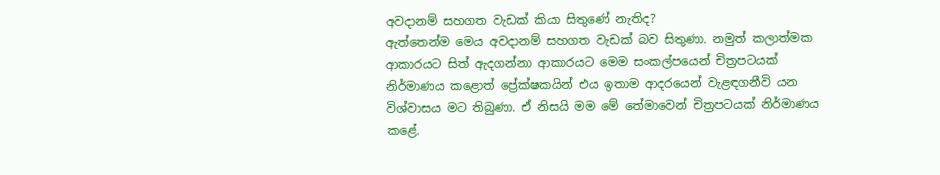අවදානම් සහගත වැඩක් කියා සිතුණේ නැතිද?
ඇත්තෙන්ම මෙය අවදානම් සහගත වැඩක් බව සිතුණා. නමුත් කලාත්මක ආකාරයට සිත් ඇදගන්නා ආකාරයට මෙම සංකල්පයෙන් චිත්‍රපටයක් නිර්මාණය කළොත් ප්‍රේක්ෂකයින් එය ඉතාම ආදරයෙන් වැළඳගනීවි යන විශ්වාසය මට තිබුණා. ඒ නිසයි මම මේ තේමාවෙන් චිත්‍රපටයක් නිර්මාණය කළේ.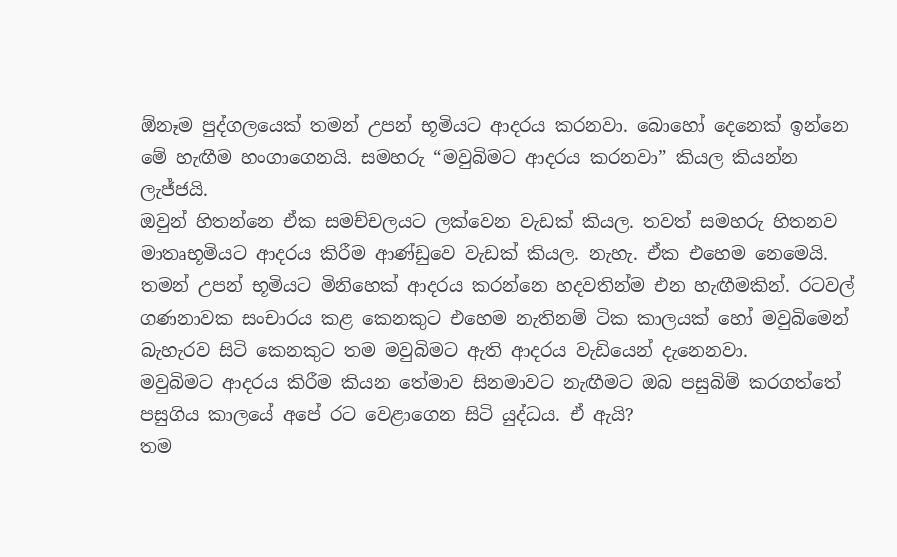ඕනෑම පුද්ගලයෙක් තමන් උපන් භූමියට ආදරය කරනවා. බොහෝ දෙනෙක් ඉන්නෙ මේ හැඟීම හංගාගෙනයි. සමහරු “මවුබිමට ආදරය කරනවා” කියල කියන්න ලැජ්ජයි.
ඔවුන් හිතන්නෙ ඒක සමච්චලයට ලක්වෙන වැඩක් කියල. තවත් සමහරු හිතනව මාතෘභූමියට ආදරය කිරීම ආණ්ඩුවෙ වැඩක් කියල. නැහැ. ඒක එහෙම නෙමෙයි. තමන් උපන් භූමියට මිනිහෙක් ආදරය කරන්නෙ හදවතින්ම එන හැඟීමකින්. රටවල් ගණනාවක සංචාරය කළ කෙනකුට එහෙම නැතිනම් ටික කාලයක් හෝ මවුබිමෙන් බැහැරව සිටි කෙනකුට තම මවුබිමට ඇති ආදරය වැඩියෙන් දැනෙනවා.
මවුබිමට ආදරය කිරීම කියන තේමාව සිනමාවට නැඟීමට ඔබ පසුබිම් කරගත්තේ පසුගිය කාලයේ අපේ රට වෙළාගෙන සිටි යුද්ධය. ඒ ඇයි?
තම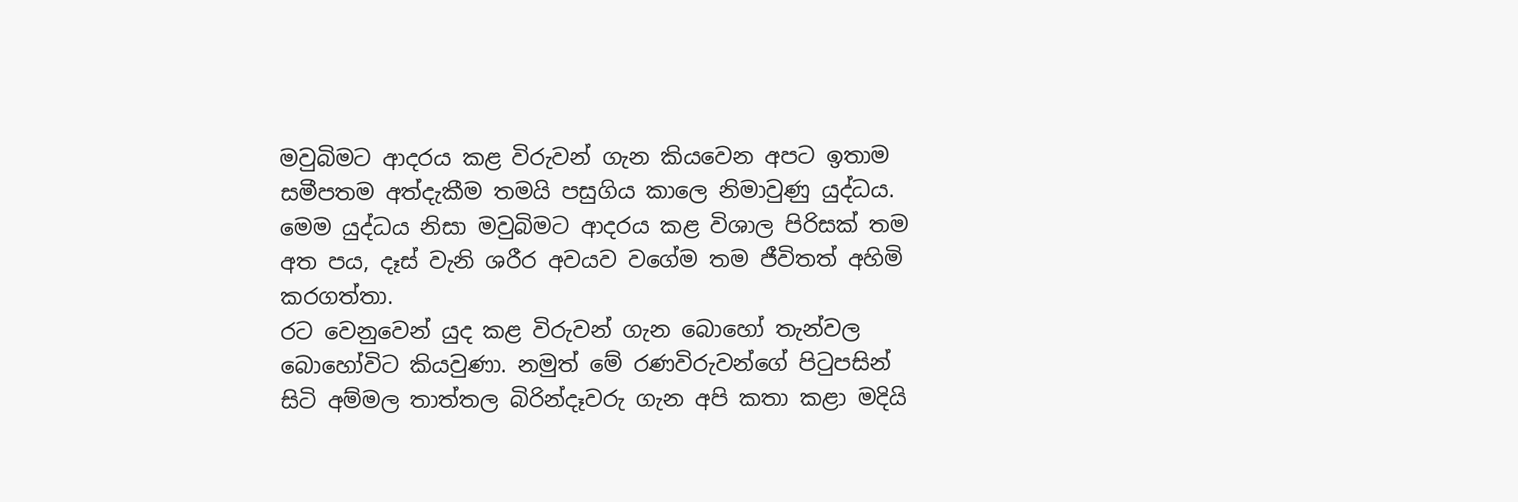මවුබිමට ආදරය කළ විරුවන් ගැන කියවෙන අපට ඉතාම සමීපතම අත්දැකීම තමයි පසුගිය කාලෙ නිමාවුණු යුද්ධය. මෙම යුද්ධය නිසා මවුබිමට ආදරය කළ විශාල පිරිසක් තම අත පය, දෑස් වැනි ශරීර අවයව වගේම තම ජීවිතත් අහිමි කරගත්තා.
රට වෙනුවෙන් යුද කළ විරුවන් ගැන බොහෝ තැන්වල බොහෝවිට කියවුණා. නමුත් මේ රණවිරුවන්ගේ පිටුපසින් සිටි අම්මල තාත්තල බිරින්දෑවරු ගැන අපි කතා කළා මදියි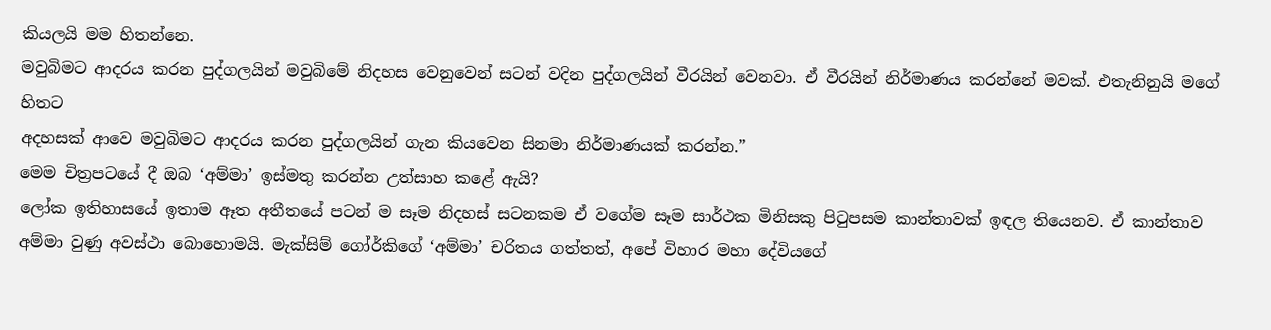කියලයි මම හිතන්නෙ.
මවුබිමට ආදරය කරන පුද්ගලයින් මවුබිමේ නිදහස වෙනුවෙන් සටන් වදින පුද්ගලයින් වීරයින් වෙනවා. ඒ වීරයින් නිර්මාණය කරන්නේ මවක්. එතැනිනුයි මගේ හිතට
අදහසක් ආවෙ මවුබිමට ආදරය කරන පුද්ගලයින් ගැන කියවෙන සිනමා නිර්මාණයක් කරන්න.”
මෙම චිත්‍රපටයේ දී ඔබ ‘අම්මා’ ඉස්මතු කරන්න උත්සාහ කළේ ඇයි?
ලෝක ඉතිහාසයේ ඉතාම ඈත අතීතයේ පටන් ම සෑම නිදහස් සටනකම ඒ වගේම සෑම සාර්ථක මිනිසකු පිටුපසම කාන්තාවක් ඉඳල තියෙනව. ඒ කාන්තාව අම්මා වුණු අවස්ථා බොහොමයි. මැක්සිම් ගෝර්කිගේ ‘අම්මා’ චරිතය ගත්තත්, අපේ විහාර මහා දේවියගේ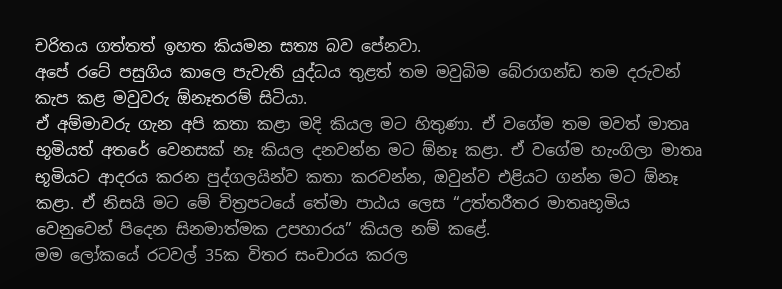චරිතය ගත්තත් ඉහත කියමන සත්‍ය බව පේනවා.
අපේ රටේ පසුගිය කාලෙ පැවැති යුද්ධය තුළත් තම මවුබිම බේරාගන්ඩ තම දරුවන් කැප කළ මවුවරු ඕනෑතරම් සිටියා.
ඒ අම්මාවරු ගැන අපි කතා කළා මදි කියල මට හිතුණා. ඒ වගේම තම මවත් මාතෘ භූමියත් අතරේ වෙනසක් නෑ කියල දනවන්න මට ඕනෑ කළා. ඒ වගේම හැංගිලා මාතෘ භූමියට ආදරය කරන පුද්ගලයින්ව කතා කරවන්න, ඔවුන්ව එළියට ගන්න මට ඕනෑ කළා. ඒ නිසයි මට මේ චිත්‍රපටයේ තේමා පාඨය ලෙස “උත්තරීතර මාතෘභූමිය වෙනුවෙන් පිදෙන සිනමාත්මක උපහාරය” කියල නම් කළේ.
මම ලෝකයේ රටවල් 35ක විතර සංචාරය කරල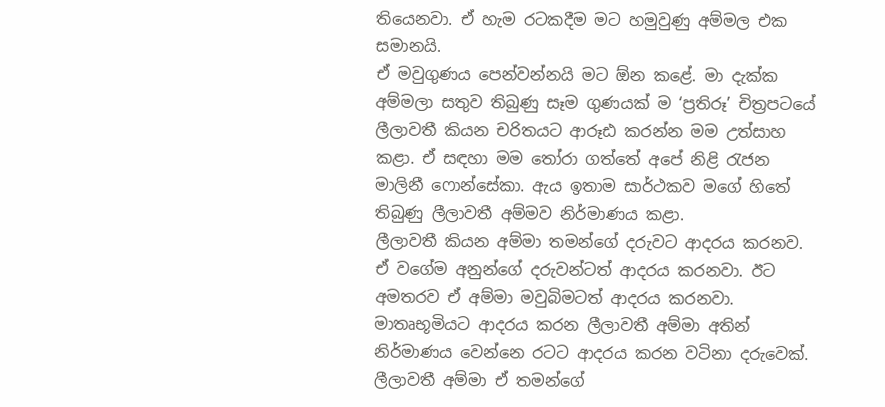තියෙනවා. ඒ හැම රටකදීම මට හමුවුණු අම්මල එක සමානයි.
ඒ මවුගුණය පෙන්වන්නයි මට ඕන කළේ. මා දැක්ක අම්මලා සතුව තිබුණු සෑම ගුණයක් ම ‘ප්‍රතිරූ’ චිත්‍රපටයේ ලීලාවතී කියන චරිතයට ආරූඪ කරන්න මම උත්සාහ කළා. ඒ සඳහා මම තෝරා ගත්තේ අපේ නිළි රැජන මාලිනී ෆොන්සේකා. ඇය ඉතාම සාර්ථකව මගේ හිතේ තිබුණු ලීලාවතී අම්මව නිර්මාණය කළා.
ලීලාවතී කියන අම්මා තමන්ගේ දරුවට ආදරය කරනව. ඒ වගේම අනුන්ගේ දරුවන්ටත් ආදරය කරනවා. ඊට අමතරව ඒ අම්මා මවුබිමටත් ආදරය කරනවා. මාතෘභූමියට ආදරය කරන ලීලාවතී අම්මා අතින් නිර්මාණය වෙන්නෙ රටට ආදරය කරන වටිනා දරුවෙක්. ලීලාවතී අම්මා ඒ තමන්ගේ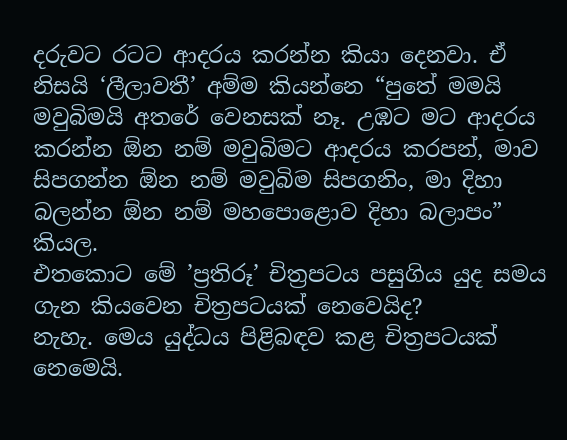දරුවට රටට ආදරය කරන්න කියා දෙනවා. ඒ නිසයි ‘ලීලාවතී’ අම්ම කියන්නෙ “පුතේ මමයි මවුබිමයි අතරේ වෙනසක් නෑ. උඹට මට ආදරය කරන්න ඕන නම් මවුබිමට ආදරය කරපන්, මාව සිපගන්න ඕන නම් මවුබිම සිපගනිං, මා දිහා බලන්න ඕන නම් මහපොළොව දිහා බලාපං” කියල.
එතකොට මේ ’ප්‍රතිරූ’ චිත්‍රපටය පසුගිය යුද සමය ගැන කියවෙන චිත්‍රපටයක් නෙවෙයිද?
නැහැ. මෙය යුද්ධය පිළිබඳව කළ චිත්‍රපටයක් නෙමෙයි.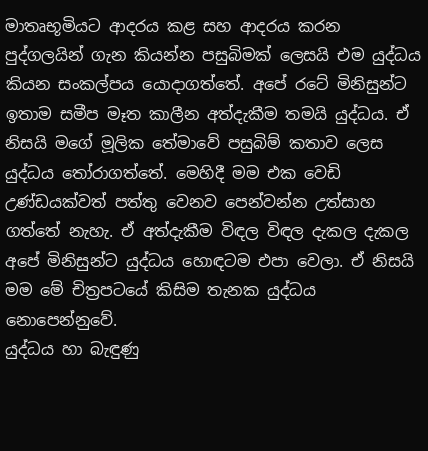මාතෘභූමියට ආදරය කළ සහ ආදරය කරන පුද්ගලයින් ගැන කියන්න පසුබිමක් ලෙසයි එම යුද්ධය කියන සංකල්පය යොදාගත්තේ. අපේ රටේ මිනිසුන්ට ඉතාම සමීප මෑත කාලීන අත්දැකීම තමයි යුද්ධය. ඒ නිසයි මගේ මූලික තේමාවේ පසුබිම් කතාව ලෙස යුද්ධය තෝරාගත්තේ. මෙහිදී මම එක වෙඩි උණ්ඩයක්වත් පත්තු වෙනව පෙන්වන්න උත්සාහ ගත්තේ නැහැ. ඒ අත්දැකීම විඳල විඳල දැකල දැකල අපේ මිනිසුන්ට යුද්ධය හොඳටම එපා වෙලා. ඒ නිසයි මම මේ චිත්‍රපටයේ කිසිම තැනක යුද්ධය නොපෙන්නුවේ.
යුද්ධය හා බැඳුණු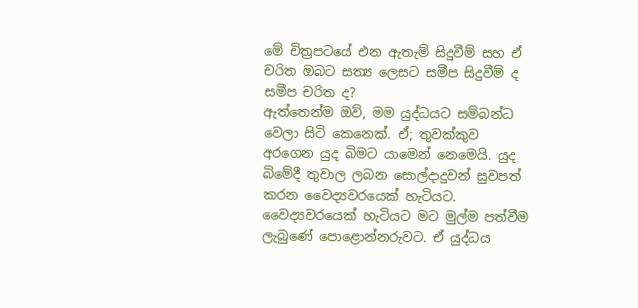මේ චිත්‍රපටයේ එන ඇතැම් සිදුවීම් සහ ඒ චරිත ඔබට සත්‍ය ලෙසට සමීප සිදුවීම් ද සමීප චරිත ද?
ඇත්තෙන්ම ඔව්, මම යුද්ධයට සම්බන්ධ වෙලා සිටි කෙනෙක්. ඒ; තුවක්කුව අරගෙන යුද බිමට යාමෙන් නෙමෙයි. යුද බිමේදී තුවාල ලබන සොල්දාදුවන් සුවපත් කරන වෛද්‍යවරයෙක් හැටියට. වෛද්‍යවරයෙක් හැටියට මට මුල්ම පත්වීම ලැබුණේ පොළොන්නරුවට. ඒ යුද්ධය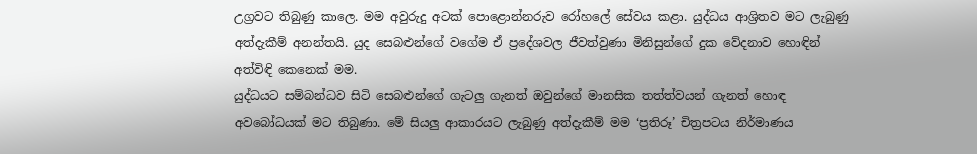උග්‍රවට තිබුණු කාලෙ. මම අවුරුදු අටක් පොළොන්නරුව රෝහලේ සේවය කළා. යුද්ධය ආශ්‍රිතව මට ලැබුණු අත්දැකීම් අනන්තයි. යුද සෙබළුන්ගේ වගේම ඒ ප්‍රදේශවල ජීවත්වුණා මිනිසුන්ගේ දුක වේදනාව හොඳින් අත්විඳි කෙනෙක් මම.
යුද්ධයට සම්බන්ධව සිටි සෙබළුන්ගේ ගැටලු ගැනත් ඔවුන්ගේ මානසික තත්ත්වයන් ගැනත් හොඳ අවබෝධයක් මට තිබුණා. මේ සියලු ආකාරයට ලැබුණු අත්දැකීම් මම ‘ප්‍රතිරූ’ චිත්‍රපටය නිර්මාණය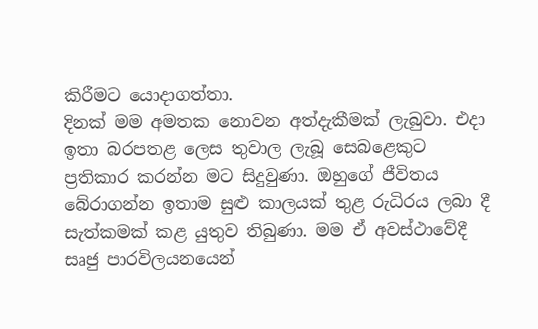කිරීමට යොදාගත්තා.
දිනක් මම අමතක නොවන අත්දැකීමක් ලැබුවා. එදා ඉතා බරපතළ ලෙස තුවාල ලැබූ සෙබළෙකුට ප්‍රතිකාර කරන්න මට සිදුවුණා. ඔහුගේ ජීවිතය බේරාගන්න ඉතාම සුළු කාලයක් තුළ රුධිරය ලබා දී සැත්කමක් කළ යුතුව තිබුණා. මම ඒ අවස්ථාවේදී සෘජු පාරවිලයනයෙන්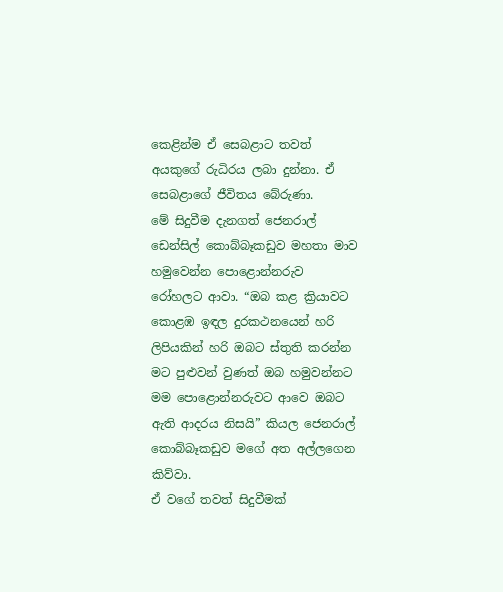කෙළින්ම ඒ සෙබළාට තවත් අයකුගේ රුධිරය ලබා දුන්නා. ඒ සෙබළාගේ ජීවිතය බේරුණා.
මේ සිදුවීම දැනගත් ජෙනරාල් ඩෙන්සිල් කොබ්බෑකඩුව මහතා මාව හමුවෙන්න පොළොන්නරුව රෝහලට ආවා. “ඔබ කළ ක්‍රියාවට කොළඹ ඉඳල දුරකථනයෙන් හරි ලිපියකින් හරි ඔබට ස්තුති කරන්න මට පුළුවන් වුණත් ඔබ හමුවන්නට මම පොළොන්නරුවට ආවෙ ඔබට ඇති ආදරය නිසයි” කියල ජෙනරාල් කොබ්බෑකඩුව මගේ අත අල්ලගෙන කිව්වා.
ඒ වගේ තවත් සිදුවීමක්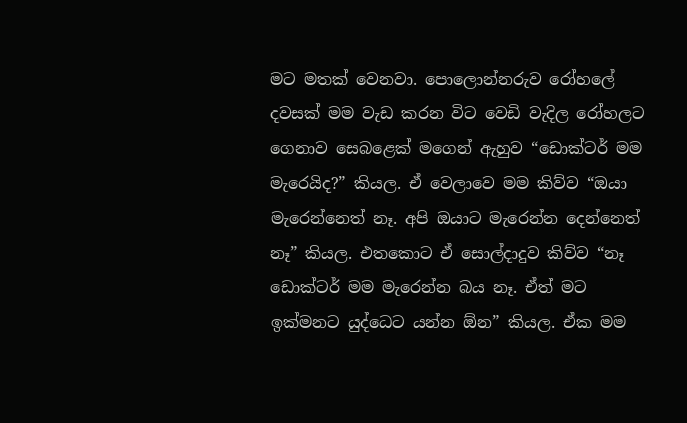මට මතක් වෙනවා. පොලොන්නරුව රෝහලේ දවසක් මම වැඩ කරන විට වෙඩි වැදිල රෝහලට ගෙනාව සෙබළෙක් මගෙන් ඇහුව “ඩොක්ටර් මම මැරෙයිද?” කියල. ඒ වෙලාවෙ මම කිව්ව “ඔයා මැරෙන්නෙත් නෑ. අපි ඔයාට මැරෙන්න දෙන්නෙත් නෑ” කියල. එතකොට ඒ සොල්දාදුව කිව්ව “නෑ ඩොක්ටර් මම මැරෙන්න බය නෑ. ඒත් මට ඉක්මනට යුද්ධෙට යන්න ඕන” කියල. ඒක මම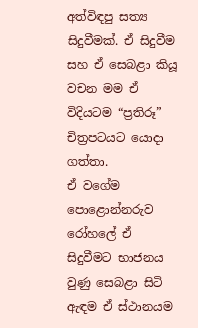අත්විඳපු සත්‍ය සිදුවීමක්. ඒ සිදුවීම සහ ඒ සෙබළා කියූ වචන මම ඒ විදියටම “ප්‍රතිරූ” චිත්‍රපටයට යොදා ගත්තා.
ඒ වගේම පොළොන්නරුව රෝහලේ ඒ සිදුවීමට භාජනය වුණු සෙබළා සිටි ඇඳම ඒ ස්ථානයම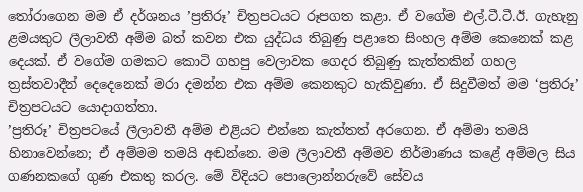තෝරාගෙන මම ඒ දර්ශනය ’ප්‍රතිරූ’ චිත්‍රපටයට රූපගත කළා. ඒ වගේම එල්.ටී.ටී.ඊ. ගැහැනු ළමයකුට ලීලාවතී අම්ම බත් කවන එක යුද්ධය තිබුණු පළාතෙ සිංහල අම්ම කෙනෙක් කළ දෙයක්. ඒ වගේම ගමකට කොටි ගහපු වෙලාවක ගෙදර තිබුණු කැත්තකින් ගහල ත්‍රස්තවාදීන් දෙදෙනෙක් මරා දමන්න එක අම්ම කෙනකුට හැකිවුණා. ඒ සිදුවීමත් මම ‘ප්‍රතිරූ’ චිත්‍රපටයට යොදාගත්තා.
’ප්‍රතිරූ’ චිත්‍රපටයේ ලීලාවතී අම්ම එළියට එන්නෙ කැත්තත් අරගෙන. ඒ අම්මා තමයි හිනාවෙන්නෙ; ඒ අම්මම තමයි අඬන්නෙ. මම ලීලාවතී අම්මව නිර්මාණය කළේ අම්මල සිය ගණනකගේ ගුණ එකතු කරල. මේ විදියට පොලොන්නරුවේ සේවය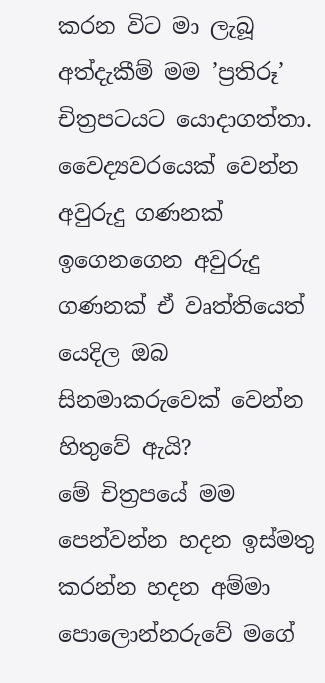කරන විට මා ලැබූ අත්දැකීම් මම ’ප්‍රතිරූ’ චිත්‍රපටයට යොදාගත්තා.
වෛද්‍යවරයෙක් වෙන්න අවුරුදු ගණනක් ඉගෙනගෙන අවුරුදු ගණනක් ඒ වෘත්තියෙත් යෙදිල ඔබ සිනමාකරුවෙක් වෙන්න හිතුවේ ඇයි?
මේ චිත්‍රපයේ මම පෙන්වන්න හදන ඉස්මතු කරන්න හදන අම්මා පොලොන්නරුවේ මගේ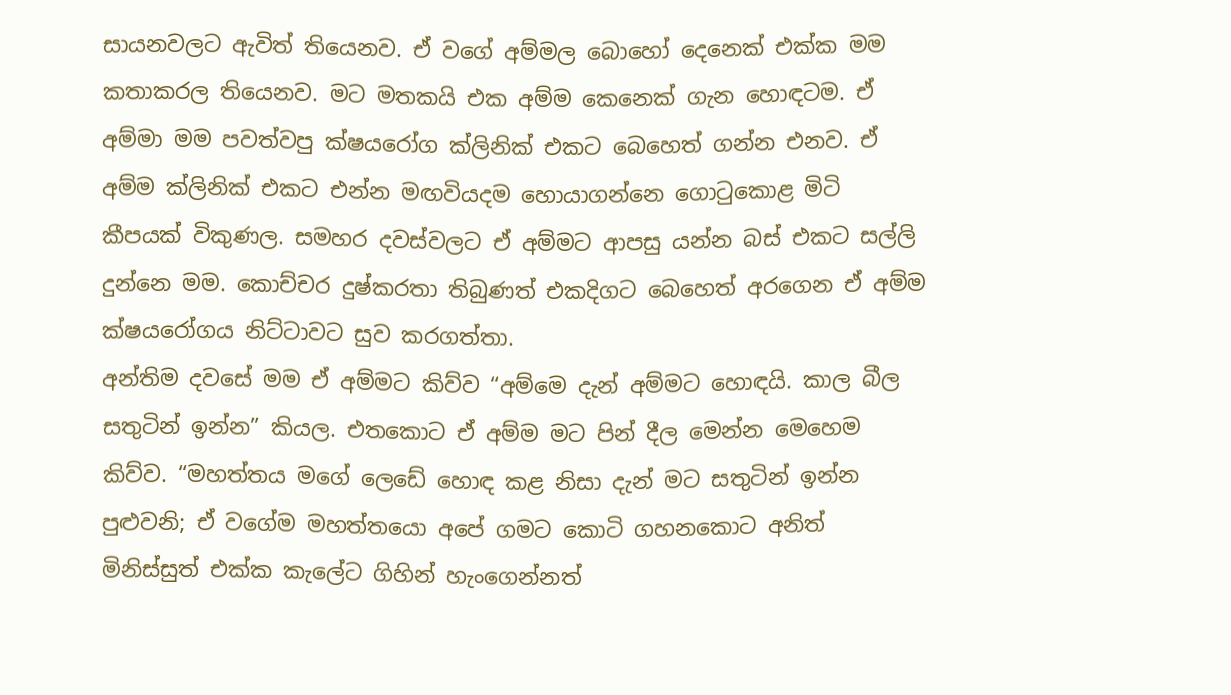සායනවලට ඇවිත් තියෙනව. ඒ වගේ අම්මල බොහෝ දෙනෙක් එක්ක මම කතාකරල තියෙනව. මට මතකයි එක අම්ම කෙනෙක් ගැන හොඳටම. ඒ අම්මා මම පවත්වපු ක්ෂයරෝග ක්ලිනික් එකට බෙහෙත් ගන්න එනව. ඒ අම්ම ක්ලිනික් එකට එන්න මඟවියදම හොයාගන්නෙ ගොටුකොළ මිටි කීපයක් විකුණල. සමහර දවස්වලට ඒ අම්මට ආපසු යන්න බස් එකට සල්ලි දුන්නෙ මම. කොච්චර දුෂ්කරතා තිබුණත් එකදිගට බෙහෙත් අරගෙන ඒ අම්ම ක්ෂයරෝගය නිට්ටාවට සුව කරගත්තා.
අන්තිම දවසේ මම ඒ අම්මට කිව්ව “අම්මෙ දැන් අම්මට හොඳයි. කාල බීල සතුටින් ඉන්න” කියල. එතකොට ඒ අම්ම මට පින් දීල මෙන්න මෙහෙම කිව්ව. “මහත්තය මගේ ලෙඩේ හොඳ කළ නිසා දැන් මට සතුටින් ඉන්න පුළුවනි; ඒ වගේම මහත්තයො අපේ ගමට කොටි ගහනකොට අනිත් මිනිස්සුත් එක්ක කැලේට ගිහින් හැංගෙන්නත්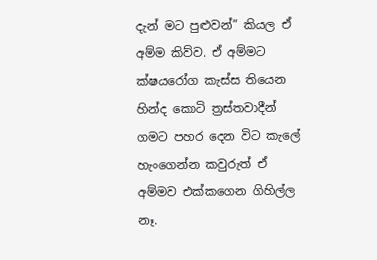දැන් මට පුළුවන්” කියල ඒ අම්ම කිව්ව. ඒ අම්මට ක්ෂයරෝග කැස්ස තියෙන හින්ද කොටි ත්‍රස්තවාදීන් ගමට පහර දෙන විට කැලේ හැංගෙන්න කවුරුත් ඒ අම්මව එක්කගෙන ගිහිල්ල නෑ.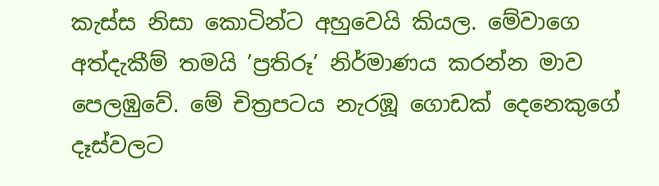කැස්ස නිසා කොටින්ට අහුවෙයි කියල. මේවාගෙ අත්දැකීම් තමයි ’ප්‍රතිරූ’ නිර්මාණය කරන්න මාව පෙලඹුවේ. මේ චිත්‍රපටය නැරඹූ ගොඩක් දෙනෙකුගේ දෑස්වලට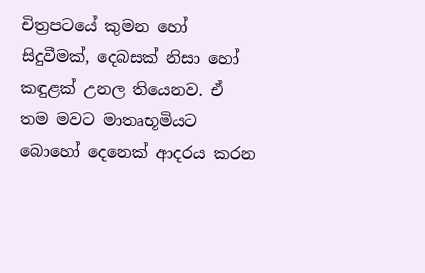චිත්‍රපටයේ කුමන හෝ සිදුවීමක්, දෙබසක් නිසා හෝ කඳුළක් උනල තියෙනව. ඒ තම මවට මාතෘභූමියට බොහෝ දෙනෙක් ආදරය කරන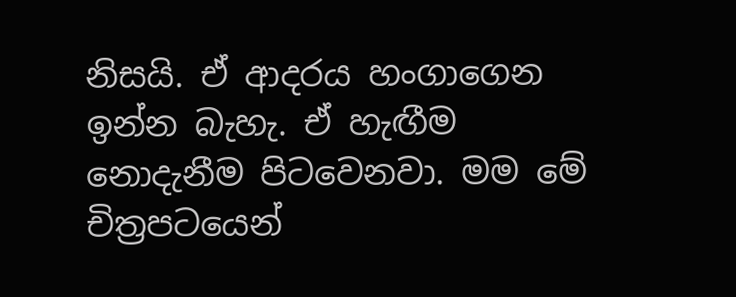නිසයි. ඒ ආදරය හංගාගෙන ඉන්න බැහැ. ඒ හැඟීම නොදැනීම පිටවෙනවා. මම මේ චිත්‍රපටයෙන්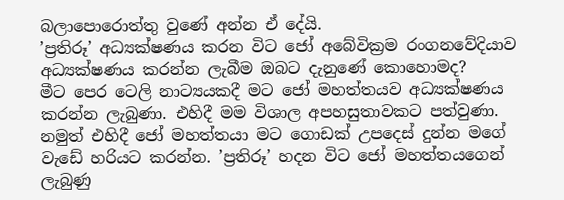බලාපොරොත්තු වුණේ අන්න ඒ දේයි.
’ප්‍රතිරූ’ අධ්‍යක්ෂණය කරන විට ජෝ අබේවික්‍රම රංගනවේදියාව අධ්‍යක්ෂණය කරන්න ලැබීම ඔබට දැනුණේ කොහොමද?
මීට පෙර ටෙලි නාට්‍යයකදී මට ජෝ මහත්තයව අධ්‍යක්ෂණය කරන්න ලැබුණා. එහිදී මම විශාල අපහසුතාවකට පත්වුණා. නමුත් එහිදී ජෝ මහත්තයා මට ගොඩක් උපදෙස් දුන්න මගේ වැඩේ හරියට කරන්න. ’ප්‍රතිරූ’ හදන විට ජෝ මහත්තයගෙන් ලැබුණු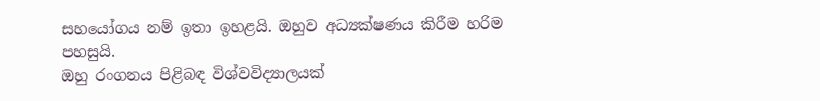සහයෝගය නම් ඉතා ඉහළයි. ඔහුව අධ්‍යක්ෂණය කිරීම හරිම පහසුයි.
ඔහු රංගනය පිළිබඳ විශ්වවිද්‍යාලයක්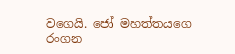වගෙයි. ජෝ මහත්තයගෙ රංගන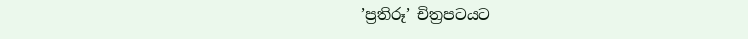’ප්‍රතිරූ’ චිත්‍රපටයට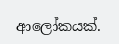ආලෝකයක්.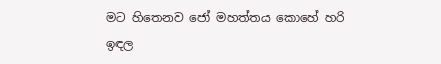මට හිතෙනව ජෝ මහත්තය කොහේ හරි ඉඳල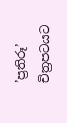’ප්‍රතිරූ’ චිත්‍රපටයට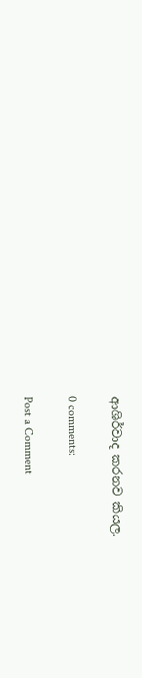ආශිර්වාද කරනව කියල.

0 comments:

Post a Comment